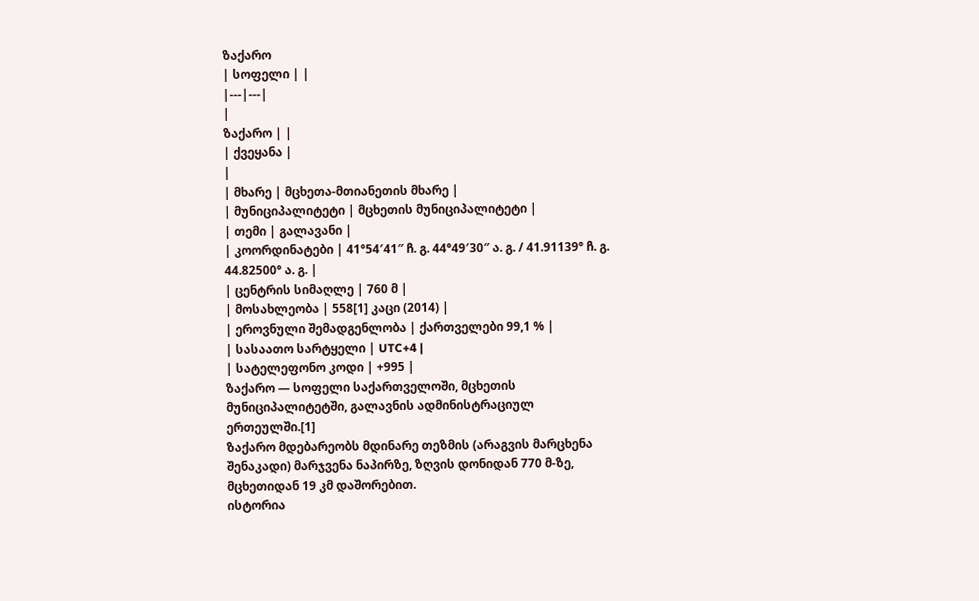ზაქარო
| სოფელი | |
|---|---|
|
ზაქარო | |
| ქვეყანა |
|
| მხარე | მცხეთა-მთიანეთის მხარე |
| მუნიციპალიტეტი | მცხეთის მუნიციპალიტეტი |
| თემი | გალავანი |
| კოორდინატები | 41°54′41″ ჩ. გ. 44°49′30″ ა. გ. / 41.91139° ჩ. გ. 44.82500° ა. გ. |
| ცენტრის სიმაღლე | 760 მ |
| მოსახლეობა | 558[1] კაცი (2014) |
| ეროვნული შემადგენლობა | ქართველები 99,1 % |
| სასაათო სარტყელი | UTC+4 |
| სატელეფონო კოდი | +995 |
ზაქარო — სოფელი საქართველოში, მცხეთის მუნიციპალიტეტში, გალავნის ადმინისტრაციულ ერთეულში.[1]
ზაქარო მდებარეობს მდინარე თეზმის (არაგვის მარცხენა შენაკადი) მარჯვენა ნაპირზე, ზღვის დონიდან 770 მ-ზე, მცხეთიდან 19 კმ დაშორებით.
ისტორია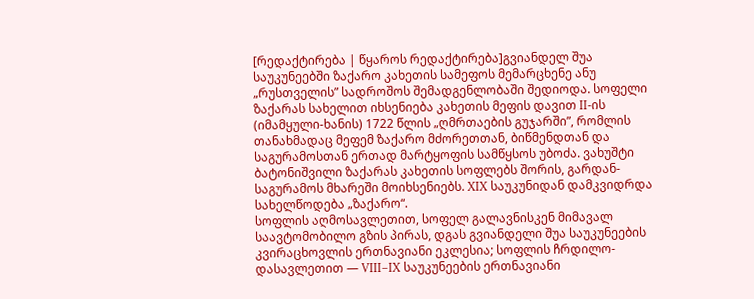[რედაქტირება | წყაროს რედაქტირება]გვიანდელ შუა საუკუნეებში ზაქარო კახეთის სამეფოს მემარცხენე ანუ „რუსთველის” სადროშოს შემადგენლობაში შედიოდა. სოფელი ზაქარას სახელით იხსენიება კახეთის მეფის დავით II-ის (იმამყული-ხანის) 1722 წლის „ღმრთაების გუჯარში”, რომლის თანახმადაც მეფემ ზაქარო მძორეთთან, ბიწმენდთან და საგურამოსთან ერთად მარტყოფის სამწყსოს უბოძა. ვახუშტი ბატონიშვილი ზაქარას კახეთის სოფლებს შორის, გარდან-საგურამოს მხარეში მოიხსენიებს. XIX საუკუნიდან დამკვიდრდა სახელწოდება „ზაქარო“.
სოფლის აღმოსავლეთით, სოფელ გალავნისკენ მიმავალ საავტომობილო გზის პირას, დგას გვიანდელი შუა საუკუნეების კვირაცხოვლის ერთნავიანი ეკლესია; სოფლის ჩრდილო-დასავლეთით — VIII–IX საუკუნეების ერთნავიანი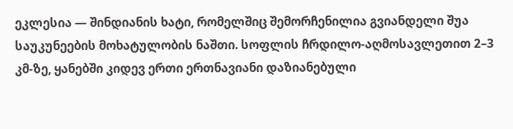ეკლესია — შინდიანის ხატი, რომელშიც შემორჩენილია გვიანდელი შუა საუკუნეების მოხატულობის ნაშთი. სოფლის ჩრდილო-აღმოსავლეთით 2–3 კმ-ზე, ყანებში კიდევ ერთი ერთნავიანი დაზიანებული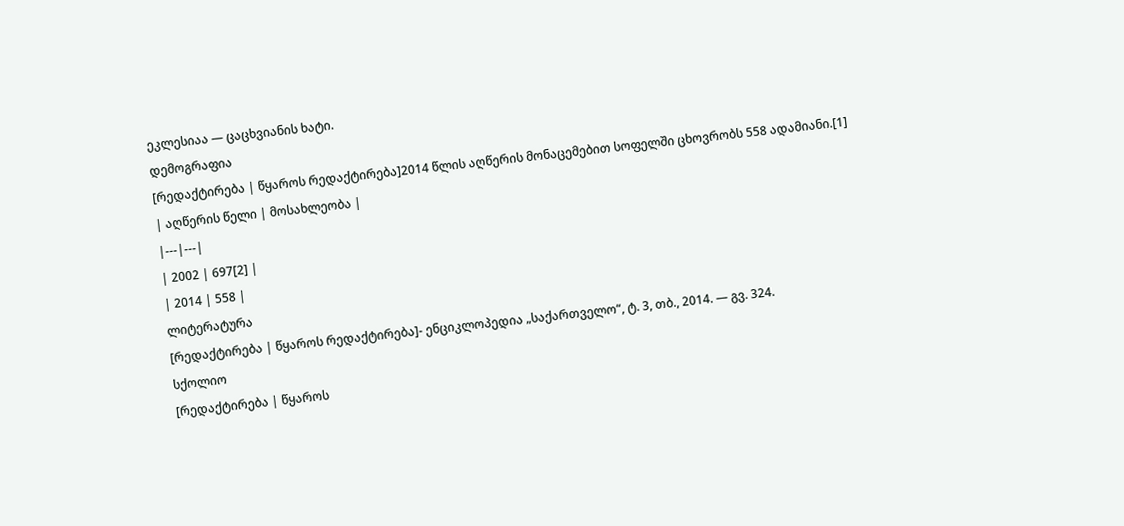ეკლესიაა — ცაცხვიანის ხატი.
დემოგრაფია
[რედაქტირება | წყაროს რედაქტირება]2014 წლის აღწერის მონაცემებით სოფელში ცხოვრობს 558 ადამიანი.[1]
| აღწერის წელი | მოსახლეობა |
|---|---|
| 2002 | 697[2] |
| 2014 | 558 |
ლიტერატურა
[რედაქტირება | წყაროს რედაქტირება]- ენციკლოპედია „საქართველო“, ტ. 3, თბ., 2014. — გვ. 324.
სქოლიო
[რედაქტირება | წყაროს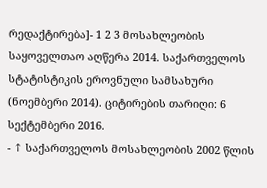რედაქტირება]- 1 2 3 მოსახლეობის საყოველთაო აღწერა 2014. საქართველოს სტატისტიკის ეროვნული სამსახური (ნოემბერი 2014). ციტირების თარიღი: 6 სექტემბერი 2016.
- ↑ საქართველოს მოსახლეობის 2002 წლის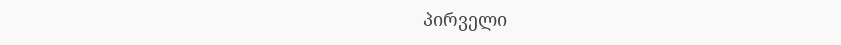პირველი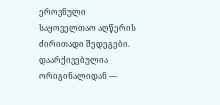ეროვნული საყოველთაო აღწერის ძირითადი შედეგები. დაარქივებულია ორიგინალიდან —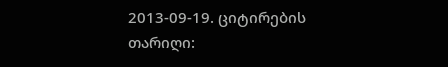2013-09-19. ციტირების თარიღი: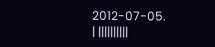2012-07-05.
| ||||||||||